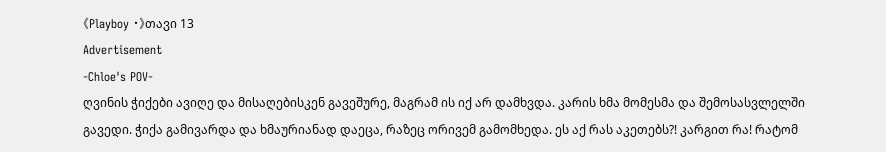《Playboy •》თავი 13
Advertisement
-Chloe's POV-
ღვინის ჭიქები ავიღე და მისაღებისკენ გავეშურე, მაგრამ ის იქ არ დამხვდა. კარის ხმა მომესმა და შემოსასვლელში გავედი. ჭიქა გამივარდა და ხმაურიანად დაეცა, რაზეც ორივემ გამომხედა. ეს აქ რას აკეთებს?! კარგით რა! რატომ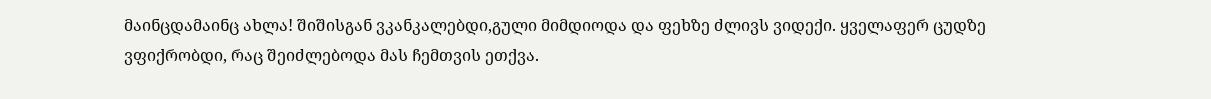მაინცდამაინც ახლა! შიშისგან ვკანკალებდი,გული მიმდიოდა და ფეხზე ძლივს ვიდექი. ყველაფერ ცუდზე ვფიქრობდი, რაც შეიძლებოდა მას ჩემთვის ეთქვა.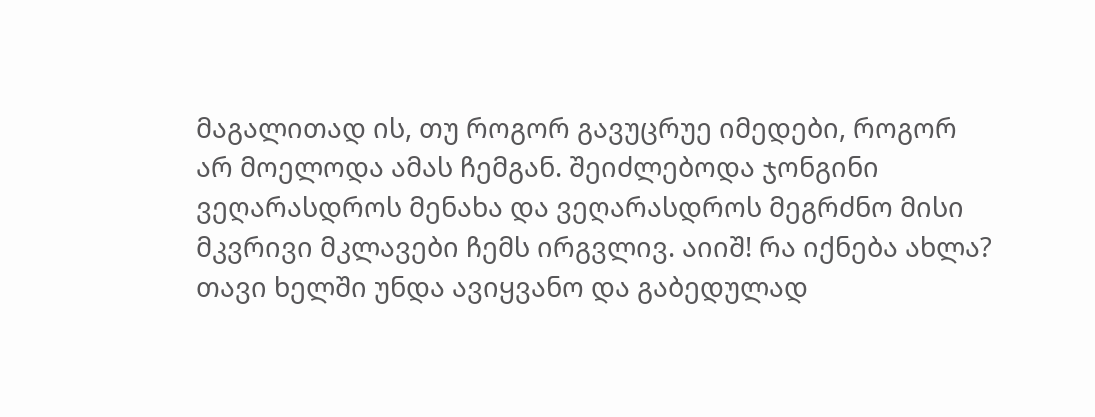მაგალითად ის, თუ როგორ გავუცრუე იმედები, როგორ არ მოელოდა ამას ჩემგან. შეიძლებოდა ჯონგინი ვეღარასდროს მენახა და ვეღარასდროს მეგრძნო მისი მკვრივი მკლავები ჩემს ირგვლივ. აიიშ! რა იქნება ახლა? თავი ხელში უნდა ავიყვანო და გაბედულად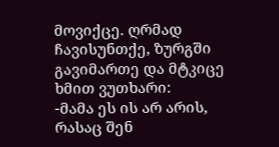მოვიქცე. ღრმად ჩავისუნთქე, ზურგში გავიმართე და მტკიცე ხმით ვუთხარი:
-მამა ეს ის არ არის, რასაც შენ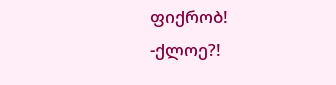ფიქრობ!
-ქლოე?!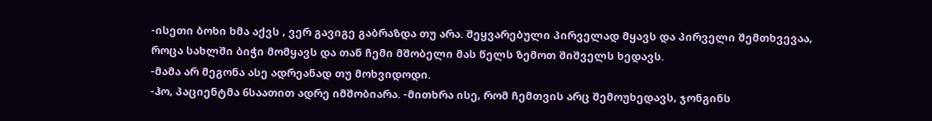-ისეთი ბოხი ხმა აქვს , ვერ გავიგე გაბრაზდა თუ არა. შეყვარებული პირველად მყავს და პირველი შემთხვევაა, როცა სახლში ბიჭი მომყავს და თან ჩემი მშობელი მას წელს ზემოთ შიშველს ხედავს.
-მამა არ მეგონა ასე ადრეანად თუ მოხვიდოდი.
-ჰო, პაციენტმა 6საათით ადრე იმშობიარა. -მითხრა ისე, რომ ჩემთვის არც შემოუხედავს, ჯონგინს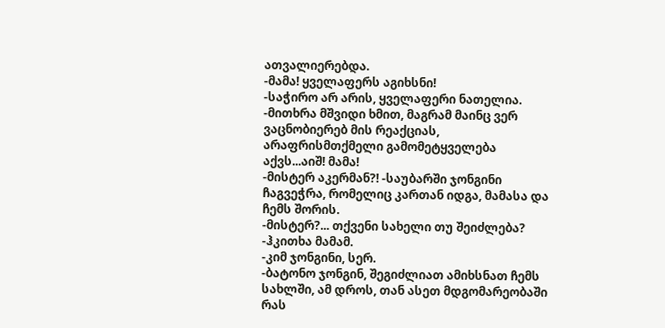ათვალიერებდა.
-მამა! ყველაფერს აგიხსნი!
-საჭირო არ არის, ყველაფერი ნათელია. -მითხრა მშვიდი ხმით, მაგრამ მაინც ვერ ვაცნობიერებ მის რეაქციას, არაფრისმთქმელი გამომეტყველება აქვს...აიშ! მამა!
-მისტერ აკერმან?! -საუბარში ჯონგინი ჩაგვეჭრა, რომელიც კართან იდგა, მამასა და ჩემს შორის.
-მისტერ?... თქვენი სახელი თუ შეიძლება? -ჰკითხა მამამ.
-კიმ ჯონგინი, სერ.
-ბატონო ჯონგინ, შეგიძლიათ ამიხსნათ ჩემს სახლში, ამ დროს, თან ასეთ მდგომარეობაში რას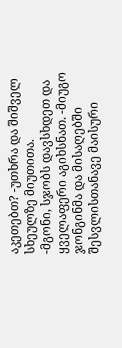აკეთებთ? -უთხრა და შიშველ სხეულზე მიუთითა.
-მგონი, სჯობს დავსხდეთ და ყველაფერი აგიხსნათ. -მიუგო ჯონგინმა და მისაღებში შესვლისთანავე მაისური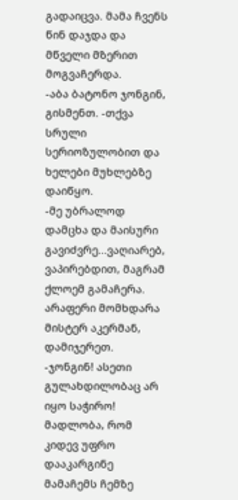გადაიცვა. მამა ჩვენს წინ დაჯდა და მწველი მზერით მოგვაჩერდა.
-აბა ბატონო ჯონგინ, გისმენთ. -თქვა სრული სერიოზულობით და ხელები მუხლებზე დაიწყო.
-მე უბრალოდ დამცხა და მაისური გავიძვრე...ვაღიარებ, ვაპირებდით, მაგრამ ქლოემ გამაჩერა. არაფერი მომხდარა მისტერ აკერმან, დამიჯერეთ.
-ჯონგინ! ასეთი გულახდილობაც არ იყო საჭირო! მადლობა, რომ კიდევ უფრო დააკარგინე მამაჩემს ჩემზე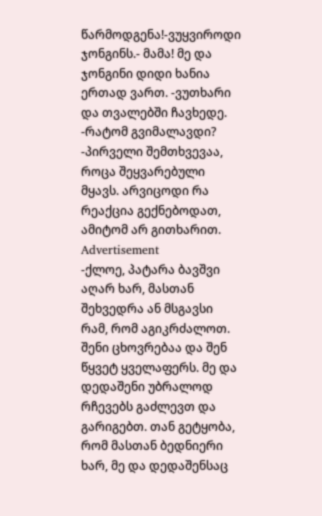წარმოდგენა!-ვუყვიროდი ჯონგინს.- მამა! მე და ჯონგინი დიდი ხანია ერთად ვართ. -ვუთხარი და თვალებში ჩავხედე.
-რატომ გვიმალავდი?
-პირველი შემთხვევაა, როცა შეყვარებული მყავს. არვიცოდი რა რეაქცია გექნებოდათ, ამიტომ არ გითხარით.
Advertisement
-ქლოე, პატარა ბავშვი აღარ ხარ, მასთან შეხვედრა ან მსგავსი რამ, რომ აგიკრძალოთ. შენი ცხოვრებაა და შენ წყვეტ ყველაფერს. მე და დედაშენი უბრალოდ რჩევებს გაძლევთ და გარიგებთ. თან გეტყობა, რომ მასთან ბედნიერი ხარ, მე და დედაშენსაც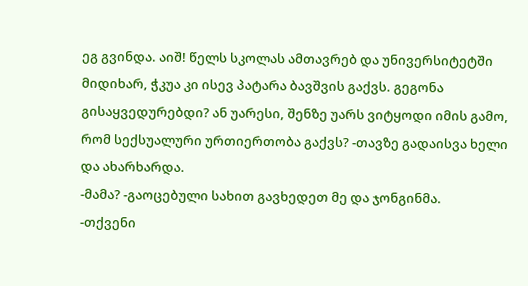ეგ გვინდა. აიშ! წელს სკოლას ამთავრებ და უნივერსიტეტში მიდიხარ, ჭკუა კი ისევ პატარა ბავშვის გაქვს. გეგონა გისაყვედურებდი? ან უარესი, შენზე უარს ვიტყოდი იმის გამო, რომ სექსუალური ურთიერთობა გაქვს? -თავზე გადაისვა ხელი და ახარხარდა.
-მამა? -გაოცებული სახით გავხედეთ მე და ჯონგინმა.
-თქვენი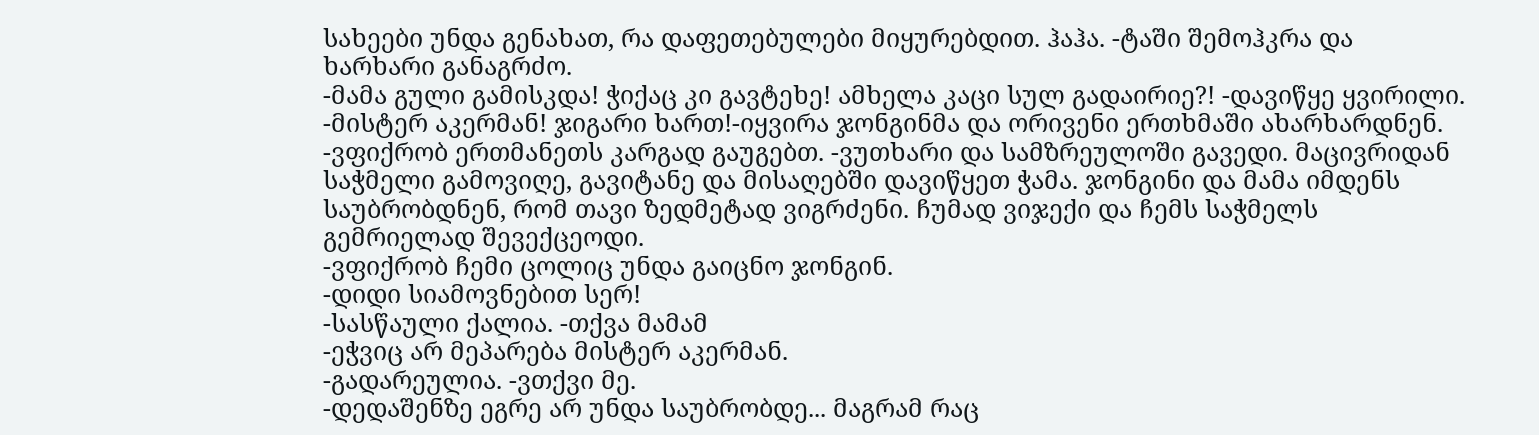სახეები უნდა გენახათ, რა დაფეთებულები მიყურებდით. ჰაჰა. -ტაში შემოჰკრა და ხარხარი განაგრძო.
-მამა გული გამისკდა! ჭიქაც კი გავტეხე! ამხელა კაცი სულ გადაირიე?! -დავიწყე ყვირილი.
-მისტერ აკერმან! ჯიგარი ხართ!-იყვირა ჯონგინმა და ორივენი ერთხმაში ახარხარდნენ.
-ვფიქრობ ერთმანეთს კარგად გაუგებთ. -ვუთხარი და სამზრეულოში გავედი. მაცივრიდან საჭმელი გამოვიღე, გავიტანე და მისაღებში დავიწყეთ ჭამა. ჯონგინი და მამა იმდენს საუბრობდნენ, რომ თავი ზედმეტად ვიგრძენი. ჩუმად ვიჯექი და ჩემს საჭმელს გემრიელად შევექცეოდი.
-ვფიქრობ ჩემი ცოლიც უნდა გაიცნო ჯონგინ.
-დიდი სიამოვნებით სერ!
-სასწაული ქალია. -თქვა მამამ
-ეჭვიც არ მეპარება მისტერ აკერმან.
-გადარეულია. -ვთქვი მე.
-დედაშენზე ეგრე არ უნდა საუბრობდე... მაგრამ რაც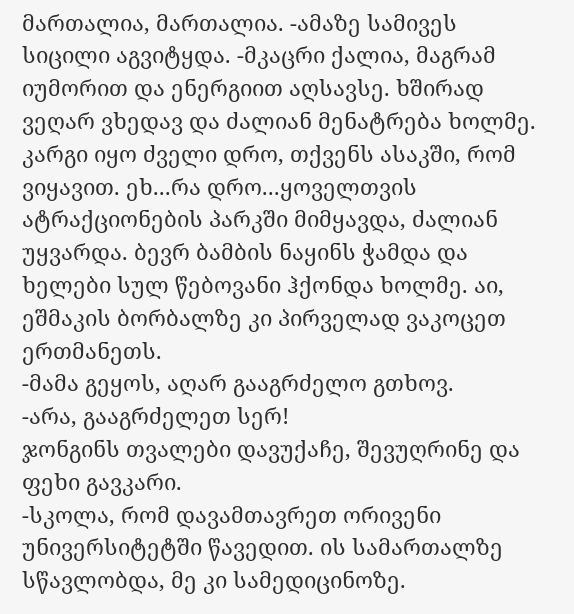მართალია, მართალია. -ამაზე სამივეს სიცილი აგვიტყდა. -მკაცრი ქალია, მაგრამ იუმორით და ენერგიით აღსავსე. ხშირად ვეღარ ვხედავ და ძალიან მენატრება ხოლმე. კარგი იყო ძველი დრო, თქვენს ასაკში, რომ ვიყავით. ეხ...რა დრო...ყოველთვის ატრაქციონების პარკში მიმყავდა, ძალიან უყვარდა. ბევრ ბამბის ნაყინს ჭამდა და ხელები სულ წებოვანი ჰქონდა ხოლმე. აი, ეშმაკის ბორბალზე კი პირველად ვაკოცეთ ერთმანეთს.
-მამა გეყოს, აღარ გააგრძელო გთხოვ.
-არა, გააგრძელეთ სერ!
ჯონგინს თვალები დავუქაჩე, შევუღრინე და ფეხი გავკარი.
-სკოლა, რომ დავამთავრეთ ორივენი უნივერსიტეტში წავედით. ის სამართალზე სწავლობდა, მე კი სამედიცინოზე.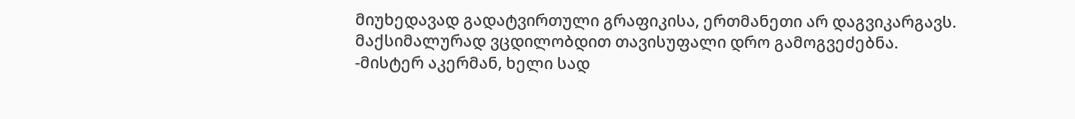მიუხედავად გადატვირთული გრაფიკისა, ერთმანეთი არ დაგვიკარგავს. მაქსიმალურად ვცდილობდით თავისუფალი დრო გამოგვეძებნა.
-მისტერ აკერმან, ხელი სად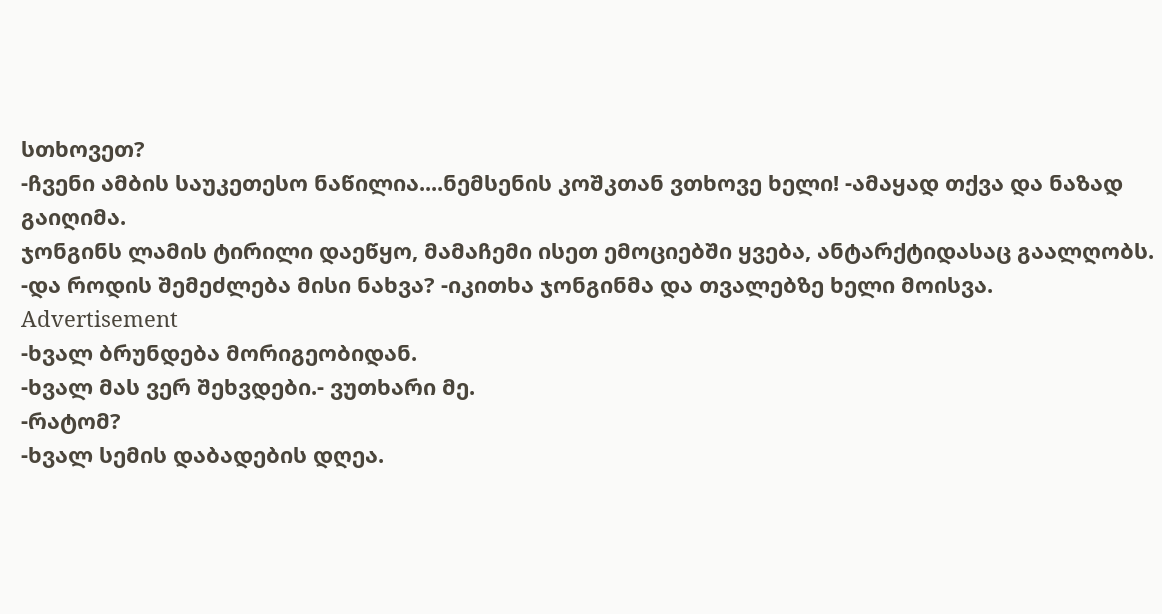სთხოვეთ?
-ჩვენი ამბის საუკეთესო ნაწილია....ნემსენის კოშკთან ვთხოვე ხელი! -ამაყად თქვა და ნაზად გაიღიმა.
ჯონგინს ლამის ტირილი დაეწყო, მამაჩემი ისეთ ემოციებში ყვება, ანტარქტიდასაც გაალღობს.
-და როდის შემეძლება მისი ნახვა? -იკითხა ჯონგინმა და თვალებზე ხელი მოისვა.
Advertisement
-ხვალ ბრუნდება მორიგეობიდან.
-ხვალ მას ვერ შეხვდები.- ვუთხარი მე.
-რატომ?
-ხვალ სემის დაბადების დღეა.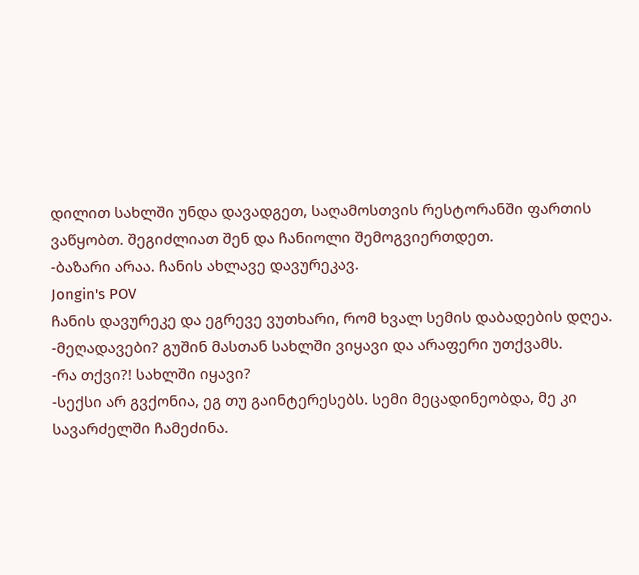დილით სახლში უნდა დავადგეთ, საღამოსთვის რესტორანში ფართის ვაწყობთ. შეგიძლიათ შენ და ჩანიოლი შემოგვიერთდეთ.
-ბაზარი არაა. ჩანის ახლავე დავურეკავ.
Jongin's POV
ჩანის დავურეკე და ეგრევე ვუთხარი, რომ ხვალ სემის დაბადების დღეა.
-მეღადავები? გუშინ მასთან სახლში ვიყავი და არაფერი უთქვამს.
-რა თქვი?! სახლში იყავი?
-სექსი არ გვქონია, ეგ თუ გაინტერესებს. სემი მეცადინეობდა, მე კი სავარძელში ჩამეძინა.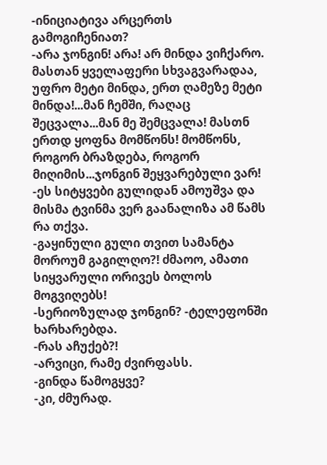-ინიციატივა არცერთს გამოგიჩენიათ?
-არა ჯონგინ! არა! არ მინდა ვიჩქარო. მასთან ყველაფერი სხვაგვარადაა, უფრო მეტი მინდა, ერთ ღამეზე მეტი მინდა!...მან ჩემში, რაღაც შეცვალა...მან მე შემცვალა! მასთნ ერთდ ყოფნა მომწონს! მომწონს, როგორ ბრაზდება, როგორ მიღიმის...ჯონგინ შეყვარებული ვარ! -ეს სიტყვები გულიდან ამოუშვა და მისმა ტვინმა ვერ გაანალიზა ამ წამს რა თქვა.
-გაყინული გული თვით სამანტა მოროუმ გაგილღო?! ძმაოო, ამათი სიყვარული ორივეს ბოლოს მოგვიღებს!
-სერიოზულად ჯონგინ? -ტელეფონში ხარხარებდა.
-რას აჩუქებ?!
-არვიცი, რამე ძვირფასს.
-გინდა წამოგყვე?
-კი, ძმურად.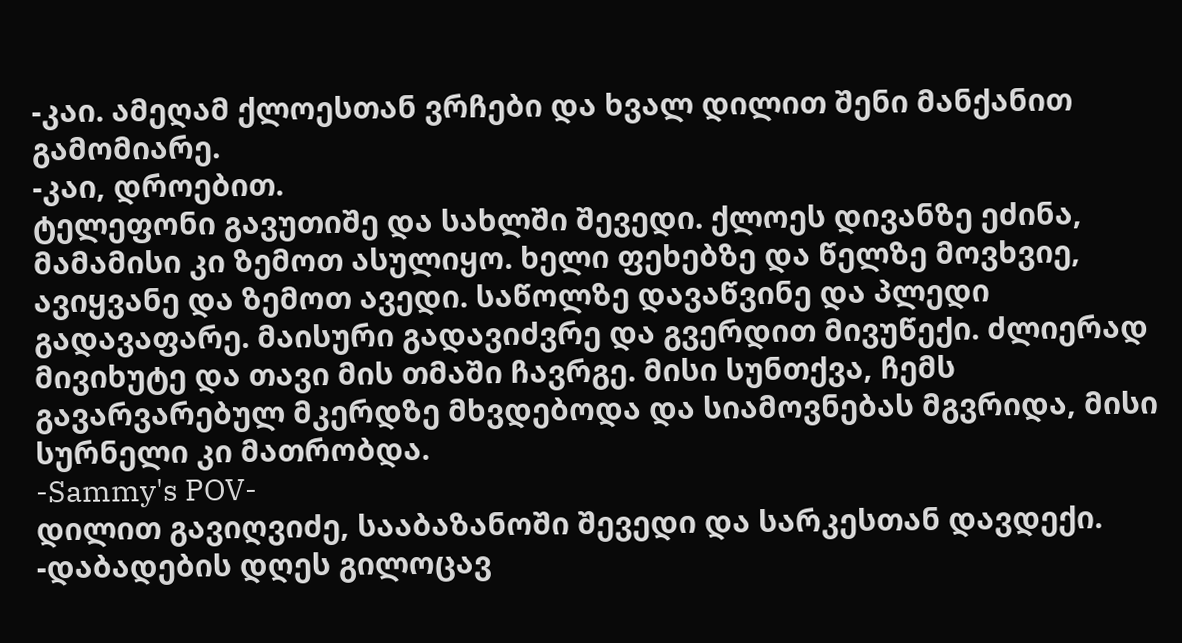-კაი. ამეღამ ქლოესთან ვრჩები და ხვალ დილით შენი მანქანით გამომიარე.
-კაი, დროებით.
ტელეფონი გავუთიშე და სახლში შევედი. ქლოეს დივანზე ეძინა, მამამისი კი ზემოთ ასულიყო. ხელი ფეხებზე და წელზე მოვხვიე, ავიყვანე და ზემოთ ავედი. საწოლზე დავაწვინე და პლედი გადავაფარე. მაისური გადავიძვრე და გვერდით მივუწექი. ძლიერად მივიხუტე და თავი მის თმაში ჩავრგე. მისი სუნთქვა, ჩემს გავარვარებულ მკერდზე მხვდებოდა და სიამოვნებას მგვრიდა, მისი სურნელი კი მათრობდა.
-Sammy's POV-
დილით გავიღვიძე, სააბაზანოში შევედი და სარკესთან დავდექი.
-დაბადების დღეს გილოცავ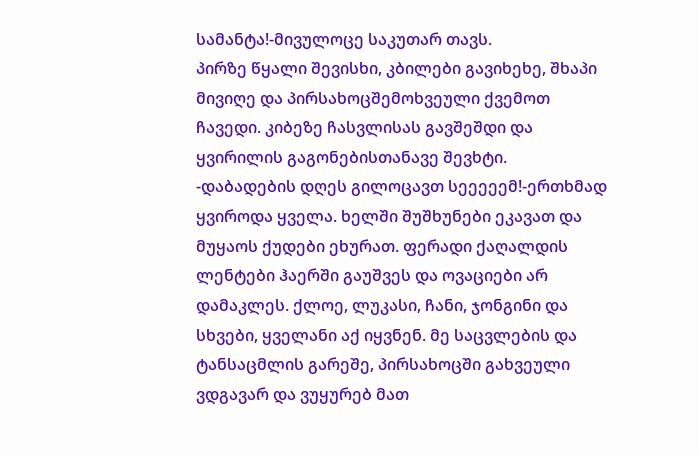სამანტა!-მივულოცე საკუთარ თავს.
პირზე წყალი შევისხი, კბილები გავიხეხე, შხაპი მივიღე და პირსახოცშემოხვეული ქვემოთ ჩავედი. კიბეზე ჩასვლისას გავშეშდი და ყვირილის გაგონებისთანავე შევხტი.
-დაბადების დღეს გილოცავთ სეეეეემ!-ერთხმად ყვიროდა ყველა. ხელში შუშხუნები ეკავათ და მუყაოს ქუდები ეხურათ. ფერადი ქაღალდის ლენტები ჰაერში გაუშვეს და ოვაციები არ დამაკლეს. ქლოე, ლუკასი, ჩანი, ჯონგინი და სხვები, ყველანი აქ იყვნენ. მე საცვლების და ტანსაცმლის გარეშე, პირსახოცში გახვეული ვდგავარ და ვუყურებ მათ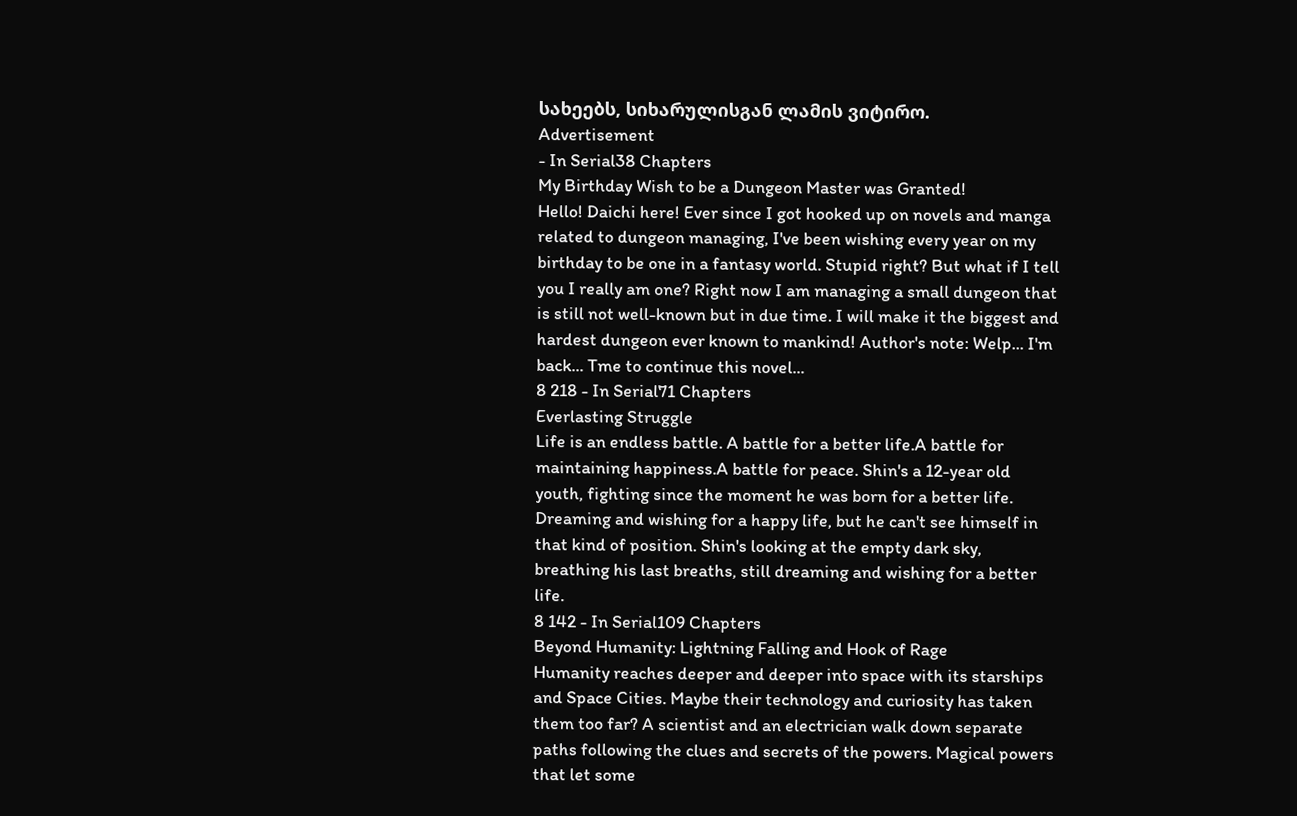სახეებს, სიხარულისგან ლამის ვიტირო.
Advertisement
- In Serial38 Chapters
My Birthday Wish to be a Dungeon Master was Granted!
Hello! Daichi here! Ever since I got hooked up on novels and manga related to dungeon managing, I've been wishing every year on my birthday to be one in a fantasy world. Stupid right? But what if I tell you I really am one? Right now I am managing a small dungeon that is still not well-known but in due time. I will make it the biggest and hardest dungeon ever known to mankind! Author's note: Welp... I'm back... Tme to continue this novel...
8 218 - In Serial71 Chapters
Everlasting Struggle
Life is an endless battle. A battle for a better life.A battle for maintaining happiness.A battle for peace. Shin's a 12-year old youth, fighting since the moment he was born for a better life. Dreaming and wishing for a happy life, but he can't see himself in that kind of position. Shin's looking at the empty dark sky, breathing his last breaths, still dreaming and wishing for a better life.
8 142 - In Serial109 Chapters
Beyond Humanity: Lightning Falling and Hook of Rage
Humanity reaches deeper and deeper into space with its starships and Space Cities. Maybe their technology and curiosity has taken them too far? A scientist and an electrician walk down separate paths following the clues and secrets of the powers. Magical powers that let some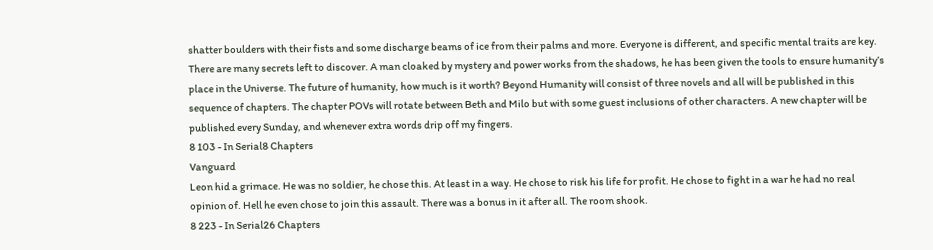shatter boulders with their fists and some discharge beams of ice from their palms and more. Everyone is different, and specific mental traits are key. There are many secrets left to discover. A man cloaked by mystery and power works from the shadows, he has been given the tools to ensure humanity’s place in the Universe. The future of humanity, how much is it worth? Beyond Humanity will consist of three novels and all will be published in this sequence of chapters. The chapter POVs will rotate between Beth and Milo but with some guest inclusions of other characters. A new chapter will be published every Sunday, and whenever extra words drip off my fingers.
8 103 - In Serial8 Chapters
Vanguard
Leon hid a grimace. He was no soldier, he chose this. At least in a way. He chose to risk his life for profit. He chose to fight in a war he had no real opinion of. Hell he even chose to join this assault. There was a bonus in it after all. The room shook.
8 223 - In Serial26 Chapters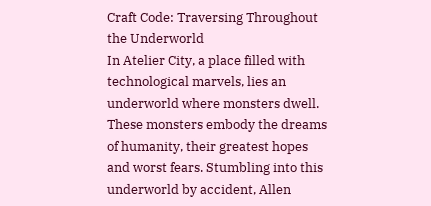Craft Code: Traversing Throughout the Underworld
In Atelier City, a place filled with technological marvels, lies an underworld where monsters dwell. These monsters embody the dreams of humanity, their greatest hopes and worst fears. Stumbling into this underworld by accident, Allen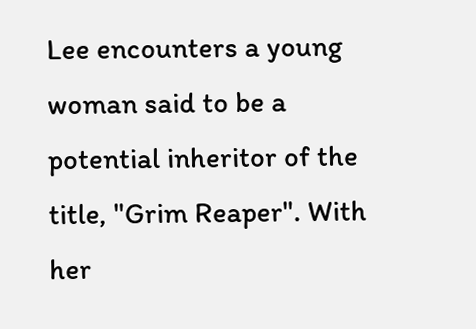Lee encounters a young woman said to be a potential inheritor of the title, "Grim Reaper". With her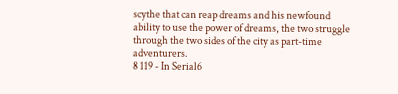scythe that can reap dreams and his newfound ability to use the power of dreams, the two struggle through the two sides of the city as part-time adventurers.
8 119 - In Serial6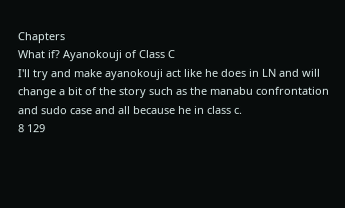Chapters
What if? Ayanokouji of Class C
I'll try and make ayanokouji act like he does in LN and will change a bit of the story such as the manabu confrontation and sudo case and all because he in class c.
8 129